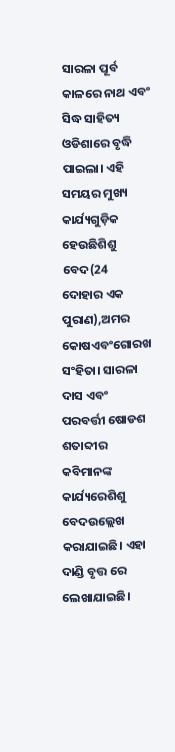ସାରଳା ପୂର୍ବ କାଳରେ ନାଥ ଏବଂ ସିଦ୍ଧ ସାହିତ୍ୟ ଓଡିଶାରେ ବୃଦ୍ଧି ପାଇଲା। ଏହି ସମୟର ମୁଖ୍ୟ କାର୍ଯ୍ୟଗୁଡ଼ିକ ହେଉଛିଶିଶୁ ବେଦ(24 ଦୋହାର ଏକ ପୁରାଣ),ଅମର କୋଷଏବଂଗୋରଖ ସଂହିତା। ସାରଳା ଦାସ ଏବଂ ପରବର୍ତ୍ତୀ ଷୋଡଶ ଶତାବ୍ଦୀର କବିମାନଙ୍କ କାର୍ଯ୍ୟରେଶିଶୁ ବେଦଉଲ୍ଲେଖ କରାଯାଇଛି। ଏହା ଦାଣ୍ଡି ବୃତ୍ତ ରେ ଲେଖାଯାଇଛି।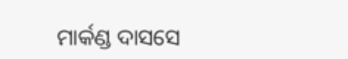ମାର୍କଣ୍ଡ ଦାସସେ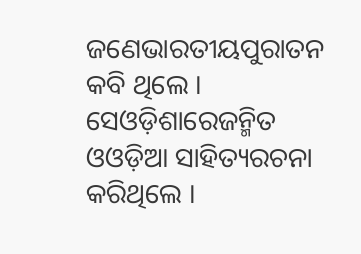ଜଣେଭାରତୀୟପୁରାତନ କବି ଥିଲେ । ସେଓଡ଼ିଶାରେଜନ୍ମିତ ଓଓଡ଼ିଆ ସାହିତ୍ୟରଚନା କରିଥିଲେ ।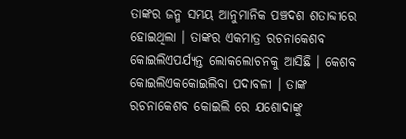ତାଙ୍କର ଜନ୍ମ ସମୟ ଆନୁମାନିକ ପଞ୍ଚଦଶ ଶତାବ୍ଦୀରେ ହୋଇଥିଲା । ତାଙ୍କର ଏକମାତ୍ର ରଚନାକେଶବ କୋଇଲିଏପର୍ଯ୍ୟନ୍ତ ଲୋକଲୋଚନକୁ ଆସିଛି । କେଶବ କୋଇଲିଏକକୋଇଲିବା ପଦାବଳୀ । ତାଙ୍କ ରଚନାକେଶବ କୋଇଲି ରେ ଯଶୋଦାଙ୍କୁ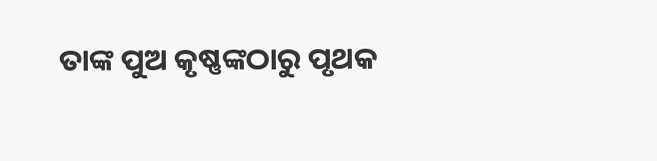ତାଙ୍କ ପୁଅ କୃଷ୍ଣଙ୍କଠାରୁ ପୃଥକ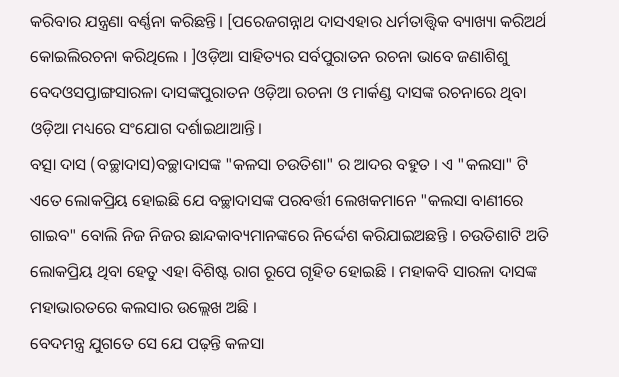କରିବାର ଯନ୍ତ୍ରଣା ବର୍ଣ୍ଣନା କରିଛନ୍ତି। [ପରେଜଗନ୍ନାଥ ଦାସଏହାର ଧର୍ମତାତ୍ତ୍ୱିକ ବ୍ୟାଖ୍ୟା କରିଅର୍ଥ କୋଇଲିରଚନା କରିଥିଲେ । ]ଓଡ଼ିଆ ସାହିତ୍ୟର ସର୍ବପୁରାତନ ରଚନା ଭାବେ ଜଣାଶିଶୁ ବେଦଓସପ୍ତାଙ୍ଗସାରଳା ଦାସଙ୍କପୁରାତନ ଓଡ଼ିଆ ରଚନା ଓ ମାର୍କଣ୍ଡ ଦାସଙ୍କ ରଚନାରେ ଥିବା ଓଡ଼ିଆ ମଧ୍ୟରେ ସଂଯୋଗ ଦର୍ଶାଇଥାଆନ୍ତି।
ବତ୍ସା ଦାସ (ବଚ୍ଛାଦାସ)ବଚ୍ଛାଦାସଙ୍କ "କଳସା ଚଉତିଶା" ର ଆଦର ବହୁତ । ଏ "କଲସା" ଟି ଏତେ ଲୋକପ୍ରିୟ ହୋଇଛି ଯେ ବଚ୍ଛାଦାସଙ୍କ ପରବର୍ତ୍ତୀ ଲେଖକମାନେ "କଲସା ବାଣୀରେ ଗାଇବ" ବୋଲି ନିଜ ନିଜର ଛାନ୍ଦକାବ୍ୟମାନଙ୍କରେ ନିର୍ଦ୍ଦେଶ କରିଯାଇଅଛନ୍ତି । ଚଉତିଶାଟି ଅତି ଲୋକପ୍ରିୟ ଥିବା ହେତୁ ଏହା ବିଶିଷ୍ଟ ରାଗ ରୂପେ ଗୃହିତ ହୋଇଛି । ମହାକବି ସାରଳା ଦାସଙ୍କ ମହାଭାରତରେ କଲସାର ଉଲ୍ଲେଖ ଅଛି ।
ବେଦମନ୍ତ୍ର ଯୁଗତେ ସେ ଯେ ପଢ଼ନ୍ତି କଳସା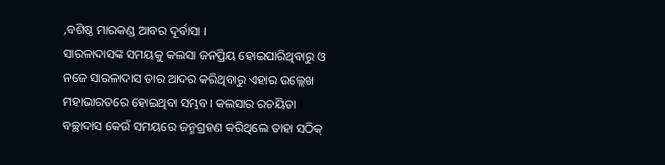,ବଶିଷ୍ଠ ମାରକଣ୍ଡ ଆବର ଦୂର୍ବାସା ।
ସାରଳାଦାସଙ୍କ ସମୟକୁ କଲସା ଜନପ୍ରିୟ ହୋଇପାରିଥିବାରୁ ଓ ନଜେ ସାରଳାଦାସ ତାର ଆଦର କରିଥିବାରୁ ଏହାର ଉଲ୍ଲେଖ ମହାଭାରତରେ ହୋଇଥିବା ସମ୍ଭବ। କଲସାର ରଚୟିତା ବଚ୍ଛାଦାସ କେଉଁ ସମୟରେ ଜନ୍ମଗ୍ରହଣ କରିଥିଲେ ତାହା ସଠିକ୍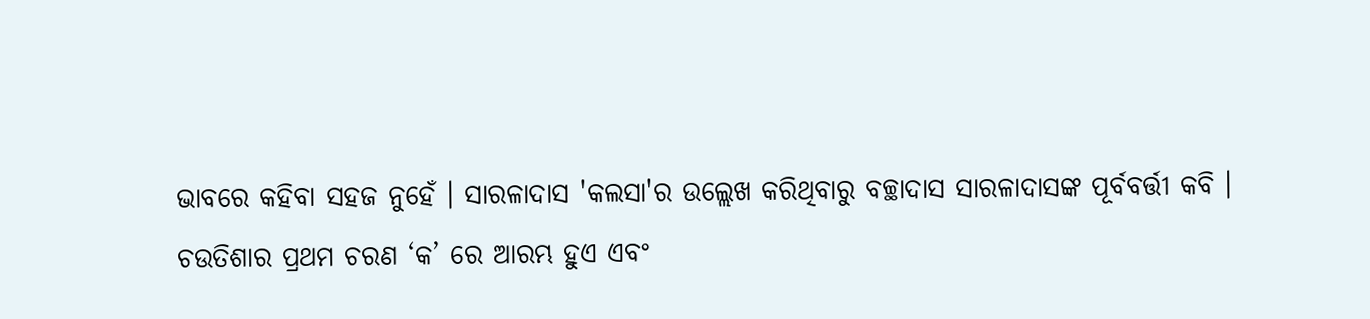ଭାବରେ କହିବା ସହଜ ନୁହେଁ । ସାରଳାଦାସ 'କଲସା'ର ଉଲ୍ଲେଖ କରିଥିବାରୁ ବଚ୍ଛାଦାସ ସାରଳାଦାସଙ୍କ ପୂର୍ବବର୍ତ୍ତୀ କବି ।
ଚଉତିଶାର ପ୍ରଥମ ଚରଣ ‘କ’ ରେ ଆରମ୍ଭ ହୁଏ ଏବଂ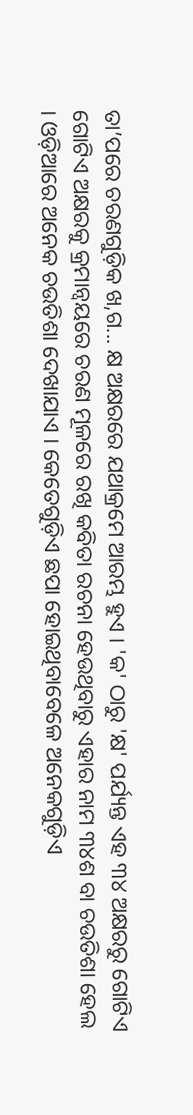ତା’ପରେ ଚରଣଗୁଡ଼ିକ ଖ,ଗ... କ୍ଷ ଅକ୍ଷରରେ ଯଥାକ୍ରମେ ଆରମ୍ଭ ହୁଏ । 'କ' ଠାରୁ 'କ୍ଷ' ପର୍ଯ୍ୟନ୍ତ ଏହ ୩୪ ଅକ୍ଷରରୁ ଗୋଟିଏ ଗୋଟିଏ ଅକ୍ଷରକୁ କ୍ରମାନ୍ୱୟରେ ଚରଣ ମୂଳରେ ରଖି କବିତା ରଚନା ହେଉଥିବାରୁ ଏହାର ନାମ ୩୪ଶ ବା ଚଉତିଶା ହେଲ । ଓଡ଼ିଆରେ ଅନେକ ଚଉତିଶା ଦେଖାଯାଏ । କେତେଗୁଡ଼ିଏ ଛପା ହୋଇଥିବାବେଳେ ଅନେକଗୁଡ଼ିଏ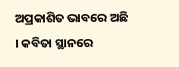ଅପ୍ରକାଶିତ ଭାବରେ ଅଛି । କବିତା ସ୍ଥାନରେ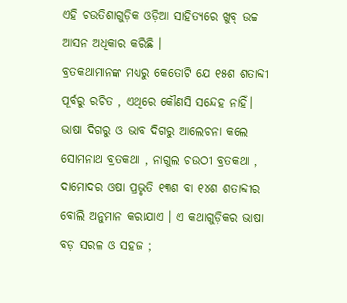ଏହି ଚଉତିଶାଗୁଡ଼ିକ ଓଡ଼ିଆ ସାହିତ୍ୟରେ ଖୁବ୍ ଉଚ୍ଚ ଆସନ ଅଧିକାର କରିଛି ।
ବ୍ରତକଥାମାନଙ୍କ ମଧ୍ୟରୁ କେତୋଟି ଯେ ୧୫ଶ ଶତାବ୍ଦୀ ପୂର୍ବରୁ ରଚିତ , ଏଥିରେ କୌଣସି ସନ୍ଦେହ ନାହିଁ। ଭାଷା ଦିଗରୁ ଓ ଭାବ ଦିଗରୁ ଆଲେଚନା କଲେ ସୋମନାଥ ବ୍ରତକଥା , ନାଗୁଲ ଚଉଠୀ ବ୍ରତକଥା , ଦାମୋଦର ଓଷା ପ୍ରଭୃତି ୧୩ଶ ବା ୧୪ଶ ଶତାବ୍ଦୀର ବୋଲି ଅନୁମାନ କରାଯାଏ । ଏ କଥାଗୁଡ଼ିକର ଭାଷା ବଡ଼ ସରଳ ଓ ସହଜ ;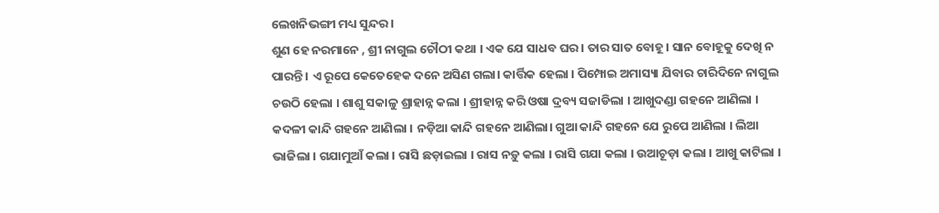ଲେଖନିଭଙ୍ଗୀ ମଧ୍ୟ ସୁନ୍ଦର ।
ଶୁଣ ହେ ନରମାନେ , ଶ୍ରୀ ନାଗୁଲ ଚୌଠୀ କଥା । ଏକ ଯେ ସାଧବ ଘର । ତାର ସାତ ବୋହୂ । ସାନ ବୋହୂକୁ ଦେଖି ନ ପାରନ୍ତି । ଏ ରୂପେ କେତେହେକ ଦନେ ଅସିଣ ଗଲା। କାର୍ତ୍ତିକ ହେଲା । ପିମ୍ପୋଇ ଅମାସ୍ୟା ଯିବାର ଚାରିଦିନେ ନାଗୁଲ ଚଉଠି ହେଲା । ଶାଶୁ ସକାଳୁ ଶ୍ରାହାନ୍ନ କଲା । ଶ୍ରୀହାନ୍ନ କରି ଓଷା ଦ୍ରବ୍ୟ ସଜାଡିଲା । ଆଖୁଦଣ୍ଡା ଗହନେ ଆଣିଲା । କଦଳୀ କାନ୍ଦି ଗହନେ ଆଣିଲା । ନଡ଼ିଆ କାନ୍ଦି ଗହନେ ଆଣିଲା। ଗୁଆ କାନ୍ଦି ଗହନେ ଯେ ରୁପେ ଆଣିଲା । ଲିଆ ଭାଜିଲା । ଗଯାମୁଆଁ କଲା । ରାସି ଛଡ଼ାଇଲା । ରାସ ନଡ଼ୁ କଲା । ରାସି ଗଯା କଲା । ଉଆଚୂଡ଼ା କଲା । ଆଖୁ କାଟିଲା ।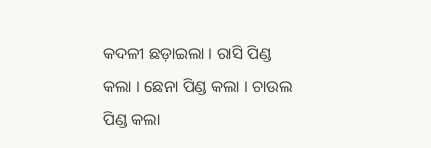କଦଳୀ ଛଡ଼ାଇଲା । ରାସି ପିଣ୍ଡ କଲା । ଛେନା ପିଣ୍ଡ କଲା । ଚାଉଲ ପିଣ୍ଡ କଲା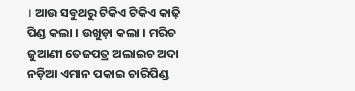। ଆଉ ସବୁଥରୁ ଟିକିଏ ଟିକିଏ କାଢ଼ି ପିଣ୍ଡ କଲା । ଉଖୁଡ଼ା କଲା । ମରିଚ ଜୁଆଣୀ ତେଜପତ୍ର ଅଲାଇଚ ଅଦା ନଡ଼ିଆ ଏମାନ ପକାଇ ଚାରିପିଣ୍ଡ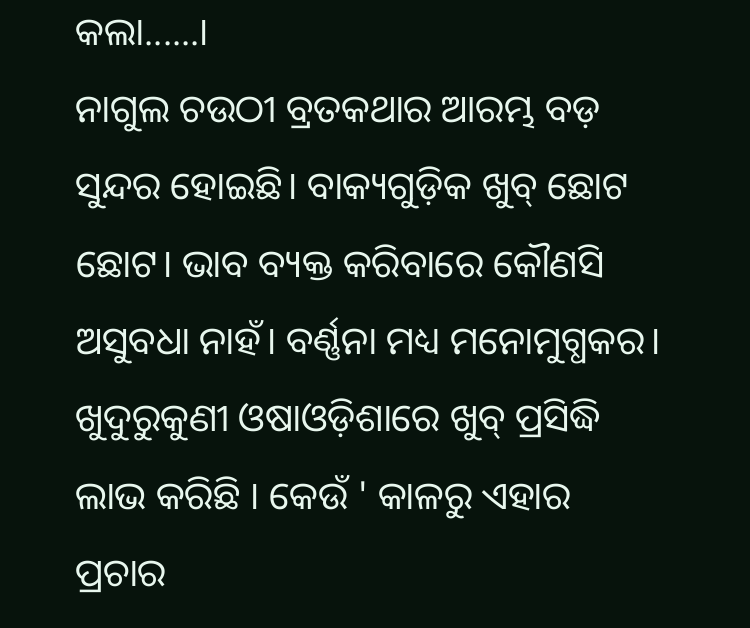କଲା......।
ନାଗୁଲ ଚଉଠୀ ବ୍ରତକଥାର ଆରମ୍ଭ ବଡ଼ ସୁନ୍ଦର ହୋଇଛି। ବାକ୍ୟଗୁଡ଼ିକ ଖୁବ୍ ଛୋଟ ଛୋଟ। ଭାବ ବ୍ୟକ୍ତ କରିବାରେ କୌଣସି ଅସୁବଧା ନାହଁ। ବର୍ଣ୍ଣନା ମଧ୍ୟ ମନୋମୁଗ୍ଧକର।
ଖୁଦୁରୁକୁଣୀ ଓଷାଓଡ଼ିଶାରେ ଖୁବ୍ ପ୍ରସିଦ୍ଧି ଲାଭ କରିଛି । କେଉଁ ' କାଳରୁ ଏହାର ପ୍ରଚାର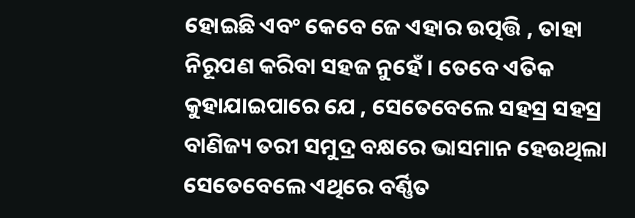ହୋଇଛି ଏବଂ କେବେ ଜେ ଏହାର ଉତ୍ପତ୍ତି , ତାହା ନିରୂପଣ କରିବା ସହଜ ନୁହେଁ । ତେବେ ଏତିକ କୁହାଯାଇପାରେ ଯେ , ସେତେବେଲେ ସହସ୍ର ସହସ୍ର ବାଣିଜ୍ୟ ତରୀ ସମୁଦ୍ର ବକ୍ଷରେ ଭାସମାନ ହେଉଥିଲା ସେତେବେଲେ ଏଥିରେ ବର୍ଣ୍ଣିତ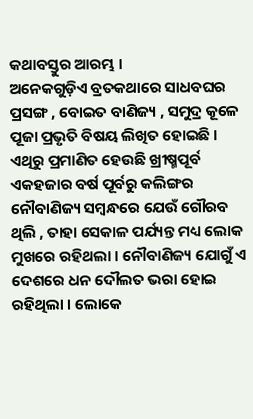କଥାବସ୍ତୁର ଆରମ୍ଭ ।
ଅନେକଗୁଡ଼ିଏ ବ୍ରତକଥାରେ ସାଧବଘର ପ୍ରସଙ୍ଗ , ବୋଇତ ବାଣିଜ୍ୟ , ସମୁଦ୍ର କୂଳେ ପୂଜା ପ୍ରଭୃତି ବିଷୟ ଲିଖିତ ହୋଇଛି । ଏଥିରୁ ପ୍ରମାଣିତ ହେଉଛି ଖ୍ରୀଷ୍ମପୂର୍ବ ଏକହଜାର ବର୍ଷ ପୂର୍ବରୁ କଲିଙ୍ଗର ନୌବାଣିଜ୍ୟ ସମ୍ବନ୍ଧରେ ଯେଉଁ ଗୌରବ ଥିଲି , ତାହା ସେକାଳ ପର୍ଯ୍ୟନ୍ତ ମଧ୍ୟ ଲୋକ ମୁଖରେ ରହିଥଲା । ନୌବାଣିଜ୍ୟ ଯୋଗୁଁ ଏ ଦେଶରେ ଧନ ଦୌଲତ ଭରା ହୋଇ ରହିଥିଲା । ଲୋକେ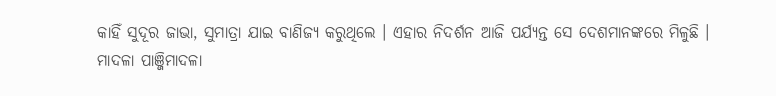କାହିଁ ସୁଦୂର ଜାଭା, ସୁମାତ୍ରା ଯାଇ ବାଣିଜ୍ୟ କରୁଥିଲେ । ଏହାର ନିଦର୍ଶନ ଆଜି ପର୍ଯ୍ୟନ୍ତ ସେ ଦେଶମାନଙ୍କରେ ମିଳୁଛି ।
ମାଦଳା ପାଞ୍ଜିମାଦଳା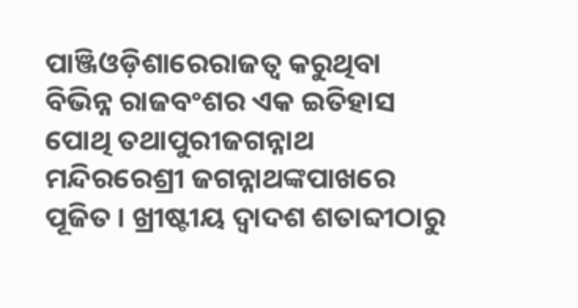ପାଞ୍ଜିଓଡ଼ିଶାରେରାଜତ୍ୱ କରୁଥିବା ବିଭିନ୍ନ ରାଜବଂଶର ଏକ ଇତିହାସ ପୋଥି ତଥାପୁରୀଜଗନ୍ନାଥ ମନ୍ଦିରରେଶ୍ରୀ ଜଗନ୍ନାଥଙ୍କପାଖରେ ପୂଜିତ । ଖ୍ରୀଷ୍ଟୀୟ ଦ୍ୱାଦଶ ଶତାବ୍ଦୀଠାରୁ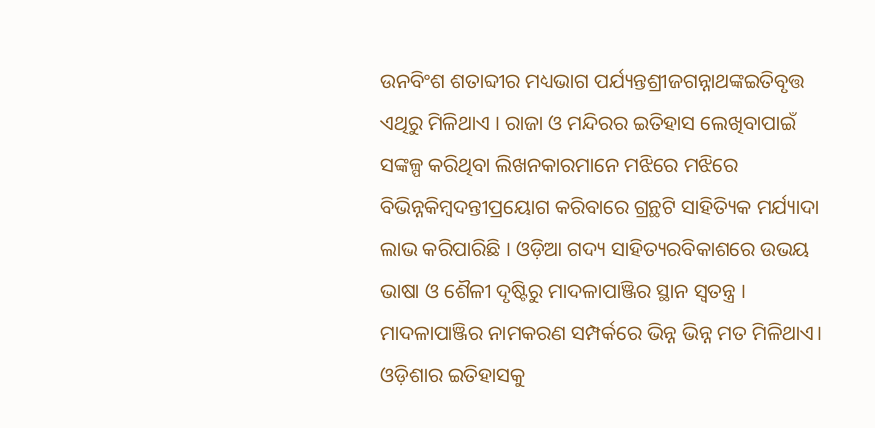ଉନବିଂଶ ଶତାବ୍ଦୀର ମଧ୍ୟଭାଗ ପର୍ଯ୍ୟନ୍ତଶ୍ରୀଜଗନ୍ନାଥଙ୍କଇତିବୃତ୍ତ ଏଥିରୁ ମିଳିଥାଏ । ରାଜା ଓ ମନ୍ଦିରର ଇତିହାସ ଲେଖିବାପାଇଁ ସଙ୍କଳ୍ପ କରିଥିବା ଲିଖନକାରମାନେ ମଝିରେ ମଝିରେ ବିଭିନ୍ନକିମ୍ବଦନ୍ତୀପ୍ରୟୋଗ କରିବାରେ ଗ୍ରନ୍ଥଟି ସାହିତ୍ୟିକ ମର୍ଯ୍ୟାଦା ଲାଭ କରିପାରିଛି । ଓଡ଼ିଆ ଗଦ୍ୟ ସାହିତ୍ୟରବିକାଶରେ ଉଭୟ ଭାଷା ଓ ଶୈଳୀ ଦୃଷ୍ଟିରୁ ମାଦଳାପାଞ୍ଜିର ସ୍ଥାନ ସ୍ୱତନ୍ତ୍ର ।
ମାଦଳାପାଞ୍ଜିର ନାମକରଣ ସମ୍ପର୍କରେ ଭିନ୍ନ ଭିନ୍ନ ମତ ମିଳିଥାଏ।
ଓଡ଼ିଶାର ଇତିହାସକୁ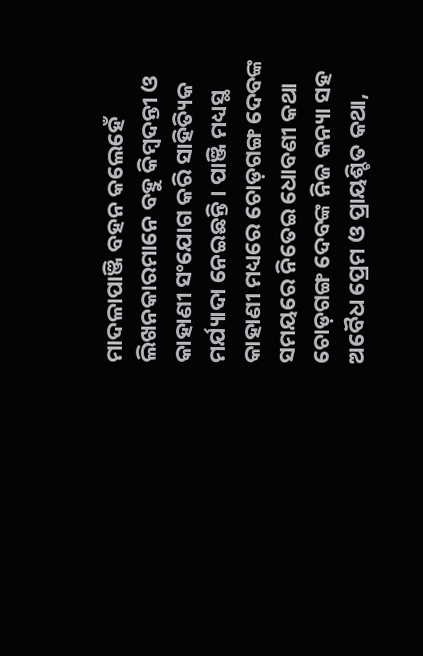ମାଦଳାପାଞ୍ଜି ବହନ କଲେହେଁ ଲିଖନକାରମାନେ ବହୁ କିମ୍ବଦନ୍ତୀ ଓ କାହାଣୀ ସଂଯୋଗ କରି ସାହିତ୍ୟିକ ମର୍ଯ୍ୟାଦା ନେଇଛନ୍ତି । ପାଞ୍ଜି ମଧ୍ୟସ୍ଥ କାହାଣୀ ମଧ୍ୟରେ ଚୋଡ଼ଗଙ୍ଗ ଦେବଙ୍କ ସମୟରେ ନିତେଇ ଧୋବଣୀ କଥା ଚୋଡ଼ଗଙ୍ଗ ଦେବଙ୍କ ନିଜ କନ୍ୟା ସହ ଅବୈଧ ପ୍ରେମ ଓ ପ୍ରାୟଶ୍ଚିତ କଥା,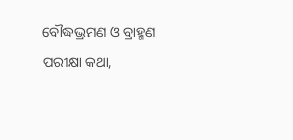ବୌଦ୍ଧଭ୍ରମଣ ଓ ବ୍ରାହ୍ମଣ ପରୀକ୍ଷା କଥା,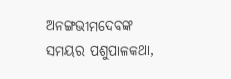ଅନଙ୍ଗଭୀମଦେବଙ୍କ ସମୟର ପଶୁପାଳକଥା,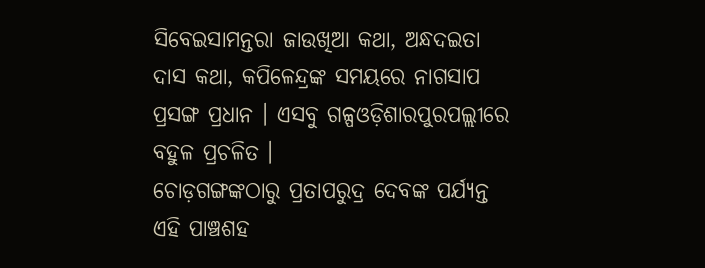ସିବେଇସାମନ୍ତରା ଜାଉଖିଆ କଥା, ଅନ୍ଧଦଇତା ଦାସ କଥା, କପିଳେନ୍ଦ୍ରଙ୍କ ସମୟରେ ନାଗସାପ ପ୍ରସଙ୍ଗ ପ୍ରଧାନ । ଏସବୁ ଗଳ୍ପଓଡ଼ିଶାରପୁରପଲ୍ଲୀରେ ବହୁଳ ପ୍ରଚଳିତ ।
ଚୋଡ଼ଗଙ୍ଗଙ୍କଠାରୁ ପ୍ରତାପରୁଦ୍ର ଦେବଙ୍କ ପର୍ଯ୍ୟନ୍ତ ଏହି ପାଞ୍ଚଶହ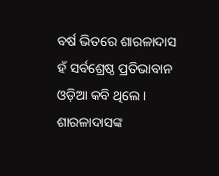ବର୍ଷ ଭିତରେ ଶାରଳାଦାସ ହଁ ସର୍ବଶ୍ରେଷ୍ଠ ପ୍ରତିଭାବାନ ଓଡ଼ିଆ କବି ଥିଲେ । ଶାରଳାଦାସଙ୍କ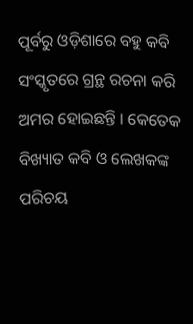ପୂର୍ବରୁ ଓଡ଼ିଶାରେ ବହୁ କବି ସଂସ୍କୃତରେ ଗ୍ରନ୍ଥ ରଚନା କରି ଅମର ହୋଇଛନ୍ତି । କେତେକ ବିଖ୍ୟାତ କବି ଓ ଲେଖକଙ୍କ ପରିଚୟ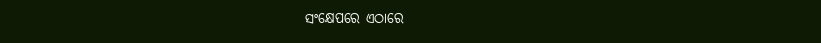ସଂକ୍ଷେପରେ ଏଠାରେ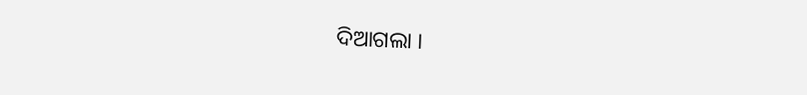ଦିଆଗଲା ।